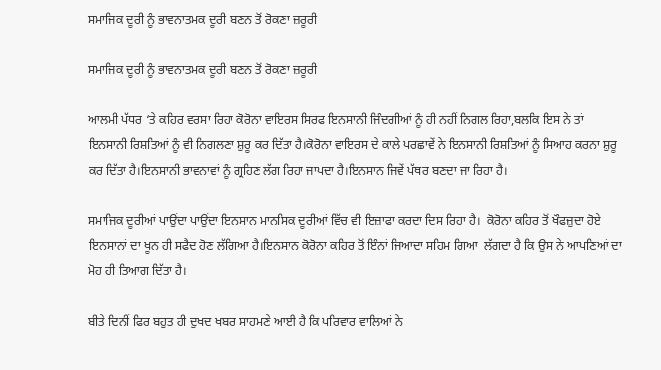ਸਮਾਜਿਕ ਦੂਰੀ ਨੂੰ ਭਾਵਨਾਤਮਕ ਦੂਰੀ ਬਣਨ ਤੋਂ ਰੋਕਣਾ ਜ਼ਰੂਰੀ

ਸਮਾਜਿਕ ਦੂਰੀ ਨੂੰ ਭਾਵਨਾਤਮਕ ਦੂਰੀ ਬਣਨ ਤੋਂ ਰੋਕਣਾ ਜ਼ਰੂਰੀ

ਆਲਮੀ ਪੱਧਰ ‘ਤੇ ਕਹਿਰ ਵਰਸਾ ਰਿਹਾ ਕੋਰੋਨਾ ਵਾਇਰਸ ਸਿਰਫ ਇਨਸਾਨੀ ਜਿੰਦਗੀਆਂ ਨੂੰ ਹੀ ਨਹੀਂ ਨਿਗਲ ਰਿਹਾ,ਬਲਕਿ ਇਸ ਨੇ ਤਾਂ ਇਨਸਾਨੀ ਰਿਸ਼ਤਿਆਂ ਨੂੰ ਵੀ ਨਿਗਲਣਾ ਸ਼ੁਰੂ ਕਰ ਦਿੱਤਾ ਹੈ।ਕੋਰੋਨਾ ਵਾਇਰਸ ਦੇ ਕਾਲੇ ਪਰਛਾਵੇਂ ਨੇ ਇਨਸਾਨੀ ਰਿਸ਼ਤਿਆਂ ਨੂੰ ਸਿਆਹ ਕਰਨਾ ਸ਼ੁਰੂ ਕਰ ਦਿੱਤਾ ਹੈ।ਇਨਸਾਨੀ ਭਾਵਨਾਵਾਂ ਨੂੰ ਗ੍ਰਹਿਣ ਲੱਗ ਰਿਹਾ ਜਾਪਦਾ ਹੈ।ਇਨਸਾਨ ਜਿਵੇਂ ਪੱਥਰ ਬਣਦਾ ਜਾ ਰਿਹਾ ਹੈ।

ਸਮਾਜਿਕ ਦੂਰੀਆਂ ਪਾਉਂਦਾ ਪਾਉਂਦਾ ਇਨਸਾਨ ਮਾਨਸਿਕ ਦੂਰੀਆਂ ਵਿੱਚ ਵੀ ਇਜ਼ਾਫਾ ਕਰਦਾ ਦਿਸ ਰਿਹਾ ਹੈ।  ਕੋਰੋਨਾ ਕਹਿਰ ਤੋਂ ਖੌਫਜ਼ੁਦਾ ਹੋਏ ਇਨਸਾਨਾਂ ਦਾ ਖੂਨ ਹੀ ਸਫੈਦ ਹੋਣ ਲੱਗਿਆ ਹੈ।ਇਨਸਾਨ ਕੋਰੋਨਾ ਕਹਿਰ ਤੋਂ ਇੰਨਾਂ ਜਿਆਦਾ ਸਹਿਮ ਗਿਆ  ਲੱਗਦਾ ਹੈ ਕਿ ਉਸ ਨੇ ਆਪਣਿਆਂ ਦਾ ਮੋਹ ਹੀ ਤਿਆਗ ਦਿੱਤਾ ਹੈ।

ਬੀਤੇ ਦਿਨੀਂ ਫਿਰ ਬਹੁਤ ਹੀ ਦੁਖਦ ਖਬਰ ਸਾਹਮਣੇ ਆਈ ਹੈ ਕਿ ਪਰਿਵਾਰ ਵਾਲਿਆਂ ਨੇ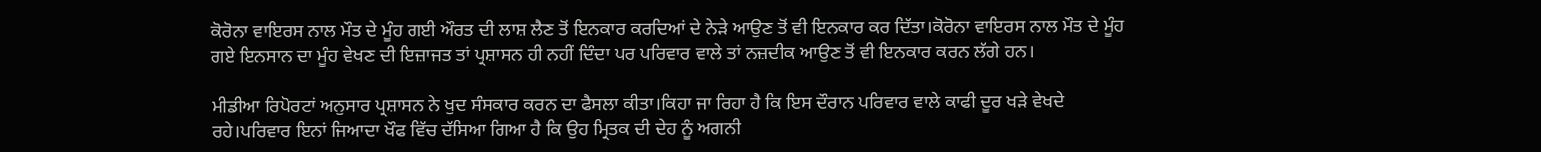ਕੋਰੋਨਾ ਵਾਇਰਸ ਨਾਲ ਮੌਤ ਦੇ ਮੂੰਹ ਗਈ ਔਰਤ ਦੀ ਲਾਸ਼ ਲੈਣ ਤੋਂ ਇਨਕਾਰ ਕਰਦਿਆਂ ਦੇ ਨੇੜੇ ਆਉਣ ਤੋਂ ਵੀ ਇਨਕਾਰ ਕਰ ਦਿੱਤਾ।ਕੋਰੋਨਾ ਵਾਇਰਸ ਨਾਲ ਮੌਤ ਦੇ ਮੂੰਹ ਗਏ ਇਨਸਾਨ ਦਾ ਮੂੰਹ ਵੇਖਣ ਦੀ ਇਜ਼ਾਜਤ ਤਾਂ ਪ੍ਰਸ਼ਾਸਨ ਹੀ ਨਹੀਂ ਦਿੰਦਾ ਪਰ ਪਰਿਵਾਰ ਵਾਲੇ ਤਾਂ ਨਜ਼ਦੀਕ ਆਉਣ ਤੋਂ ਵੀ ਇਨਕਾਰ ਕਰਨ ਲੱਗੇ ਹਨ।

ਮੀਡੀਆ ਰਿਪੋਰਟਾਂ ਅਨੁਸਾਰ ਪ੍ਰਸ਼ਾਸਨ ਨੇ ਖੁਦ ਸੰਸਕਾਰ ਕਰਨ ਦਾ ਫੈਸਲਾ ਕੀਤਾ।ਕਿਹਾ ਜਾ ਰਿਹਾ ਹੈ ਕਿ ਇਸ ਦੌਰਾਨ ਪਰਿਵਾਰ ਵਾਲੇ ਕਾਫੀ ਦੂਰ ਖੜੇ ਵੇਖਦੇ ਰਹੇ।ਪਰਿਵਾਰ ਇਨਾਂ ਜਿਆਦਾ ਖੌਫ ਵਿੱਚ ਦੱਸਿਆ ਗਿਆ ਹੈ ਕਿ ਉਹ ਮ੍ਰਿਤਕ ਦੀ ਦੇਹ ਨੂੰ ਅਗਨੀ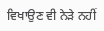ਵਿਖਾਉਣ ਵੀ ਨੇੜੇ ਨਹੀਂ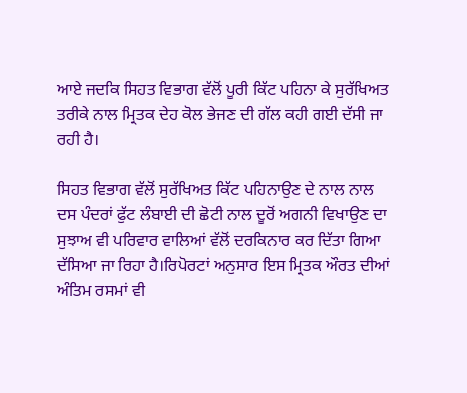ਆਏ ਜਦਕਿ ਸਿਹਤ ਵਿਭਾਗ ਵੱਲੋਂ ਪੂਰੀ ਕਿੱਟ ਪਹਿਨਾ ਕੇ ਸੁਰੱਖਿਅਤ ਤਰੀਕੇ ਨਾਲ ਮ੍ਰਿਤਕ ਦੇਹ ਕੋਲ ਭੇਜਣ ਦੀ ਗੱਲ ਕਹੀ ਗਈ ਦੱਸੀ ਜਾ ਰਹੀ ਹੈ।

ਸਿਹਤ ਵਿਭਾਗ ਵੱਲੋਂ ਸੁਰੱਖਿਅਤ ਕਿੱਟ ਪਹਿਨਾਉਣ ਦੇ ਨਾਲ ਨਾਲ ਦਸ ਪੰਦਰਾਂ ਫੁੱਟ ਲੰਬਾਈ ਦੀ ਛੋਟੀ ਨਾਲ ਦੂਰੋਂ ਅਗਨੀ ਵਿਖਾਉਣ ਦਾ ਸੁਝਾਅ ਵੀ ਪਰਿਵਾਰ ਵਾਲਿਆਂ ਵੱਲੋਂ ਦਰਕਿਨਾਰ ਕਰ ਦਿੱਤਾ ਗਿਆ ਦੱਸਿਆ ਜਾ ਰਿਹਾ ਹੈ।ਰਿਪੋਰਟਾਂ ਅਨੁਸਾਰ ਇਸ ਮ੍ਰਿਤਕ ਔਰਤ ਦੀਆਂ ਅੰਤਿਮ ਰਸਮਾਂ ਵੀ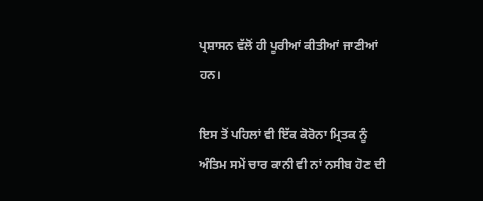ਪ੍ਰਸ਼ਾਸਨ ਵੱਲੋਂ ਹੀ ਪੂਰੀਆਂ ਕੀਤੀਆਂ ਜਾਣੀਆਂ ਹਨ।

ਇਸ ਤੋਂ ਪਹਿਲਾਂ ਵੀ ਇੱਕ ਕੋਰੋਨਾ ਮ੍ਰਿਤਕ ਨੂੰ ਅੰਤਿਮ ਸਮੇਂ ਚਾਰ ਕਾਨੀ ਵੀ ਨਾਂ ਨਸੀਬ ਹੋਣ ਦੀ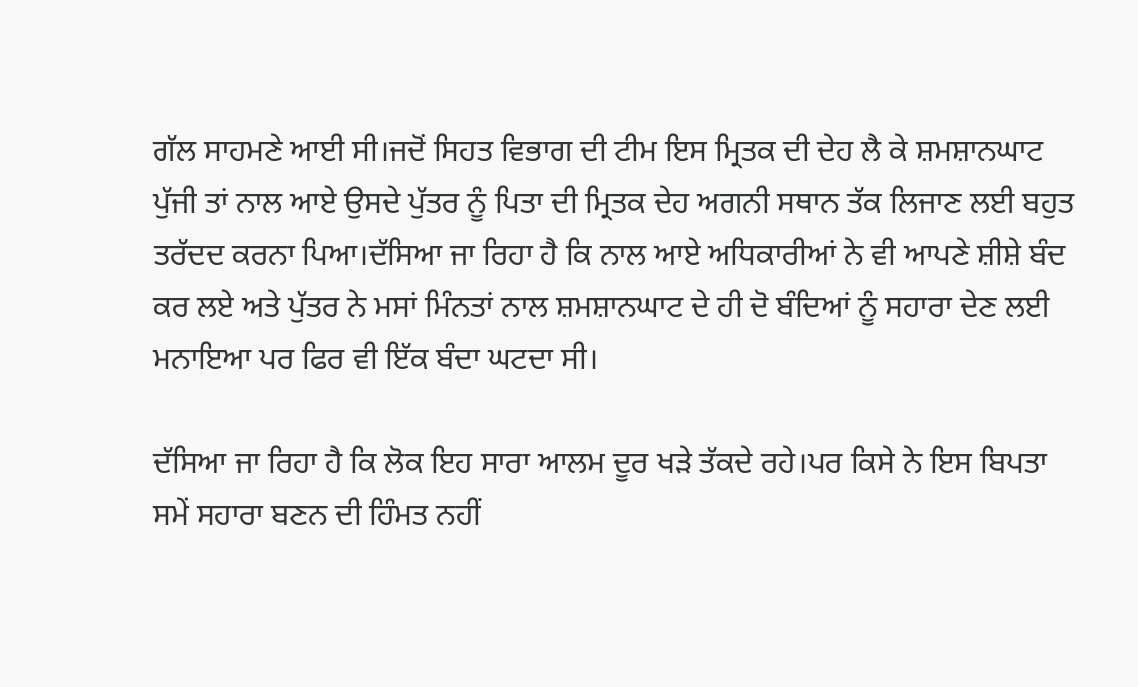ਗੱਲ ਸਾਹਮਣੇ ਆਈ ਸੀ।ਜਦੋਂ ਸਿਹਤ ਵਿਭਾਗ ਦੀ ਟੀਮ ਇਸ ਮ੍ਰਿਤਕ ਦੀ ਦੇਹ ਲੈ ਕੇ ਸ਼ਮਸ਼ਾਨਘਾਟ ਪੁੱਜੀ ਤਾਂ ਨਾਲ ਆਏ ਉਸਦੇ ਪੁੱਤਰ ਨੂੰ ਪਿਤਾ ਦੀ ਮ੍ਰਿਤਕ ਦੇਹ ਅਗਨੀ ਸਥਾਨ ਤੱਕ ਲਿਜਾਣ ਲਈ ਬਹੁਤ ਤਰੱਦਦ ਕਰਨਾ ਪਿਆ।ਦੱਸਿਆ ਜਾ ਰਿਹਾ ਹੈ ਕਿ ਨਾਲ ਆਏ ਅਧਿਕਾਰੀਆਂ ਨੇ ਵੀ ਆਪਣੇ ਸ਼ੀਸ਼ੇ ਬੰਦ ਕਰ ਲਏ ਅਤੇ ਪੁੱਤਰ ਨੇ ਮਸਾਂ ਮਿੰਨਤਾਂ ਨਾਲ ਸ਼ਮਸ਼ਾਨਘਾਟ ਦੇ ਹੀ ਦੋ ਬੰਦਿਆਂ ਨੂੰ ਸਹਾਰਾ ਦੇਣ ਲਈ ਮਨਾਇਆ ਪਰ ਫਿਰ ਵੀ ਇੱਕ ਬੰਦਾ ਘਟਦਾ ਸੀ।

ਦੱਸਿਆ ਜਾ ਰਿਹਾ ਹੈ ਕਿ ਲੋਕ ਇਹ ਸਾਰਾ ਆਲਮ ਦੂਰ ਖੜੇ ਤੱਕਦੇ ਰਹੇ।ਪਰ ਕਿਸੇ ਨੇ ਇਸ ਬਿਪਤਾ ਸਮੇਂ ਸਹਾਰਾ ਬਣਨ ਦੀ ਹਿੰਮਤ ਨਹੀਂ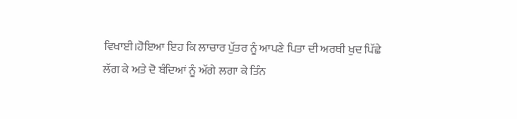ਵਿਖਾਈ।ਹੋਇਆ ਇਹ ਕਿ ਲਾਚਾਰ ਪੁੱਤਰ ਨੂੰ ਆਪਣੇ ਪਿਤਾ ਦੀ ਅਰਥੀ ਖੁਦ ਪਿੱਛੇ ਲੱਗ ਕੇ ਅਤੇ ਦੋ ਬੰਦਿਆਂ ਨੂੰ ਅੱਗੇ ਲਗਾ ਕੇ ਤਿੰਨ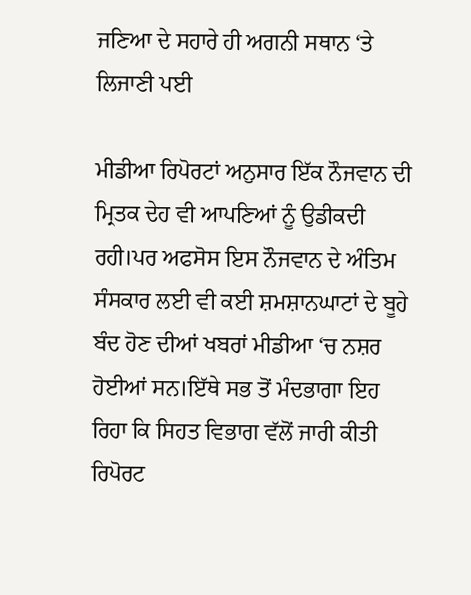ਜਣਿਆ ਦੇ ਸਹਾਰੇ ਹੀ ਅਗਨੀ ਸਥਾਨ ‘ਤੇ ਲਿਜਾਣੀ ਪਈ

ਮੀਡੀਆ ਰਿਪੋਰਟਾਂ ਅਨੁਸਾਰ ਇੱਕ ਨੌਜਵਾਨ ਦੀ ਮ੍ਰਿਤਕ ਦੇਹ ਵੀ ਆਪਣਿਆਂ ਨੂੰ ਉਡੀਕਦੀ ਰਹੀ।ਪਰ ਅਫਸੋਸ ਇਸ ਨੌਜਵਾਨ ਦੇ ਅੰਤਿਮ ਸੰਸਕਾਰ ਲਈ ਵੀ ਕਈ ਸ਼ਮਸ਼ਾਨਘਾਟਾਂ ਦੇ ਬੂਹੇ ਬੰਦ ਹੋਣ ਦੀਆਂ ਖਬਰਾਂ ਮੀਡੀਆ ‘ਚ ਨਸ਼ਰ ਹੋਈਆਂ ਸਨ।ਇੱਥੇ ਸਭ ਤੋਂ ਮੰਦਭਾਗਾ ਇਹ ਰਿਹਾ ਕਿ ਸਿਹਤ ਵਿਭਾਗ ਵੱਲੋਂ ਜਾਰੀ ਕੀਤੀ ਰਿਪੋਰਟ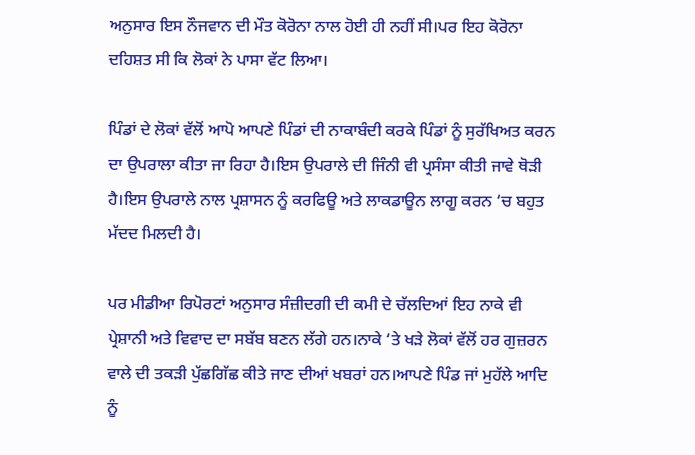ਅਨੁਸਾਰ ਇਸ ਨੌਜਵਾਨ ਦੀ ਮੌਤ ਕੋਰੋਨਾ ਨਾਲ ਹੋਈ ਹੀ ਨਹੀਂ ਸੀ।ਪਰ ਇਹ ਕੋਰੋਨਾ ਦਹਿਸ਼ਤ ਸੀ ਕਿ ਲੋਕਾਂ ਨੇ ਪਾਸਾ ਵੱਟ ਲਿਆ।

ਪਿੰਡਾਂ ਦੇ ਲੋਕਾਂ ਵੱਲੋਂ ਆਪੋ ਆਪਣੇ ਪਿੰਡਾਂ ਦੀ ਨਾਕਾਬੰਦੀ ਕਰਕੇ ਪਿੰਡਾਂ ਨੂੰ ਸੁਰੱਖਿਅਤ ਕਰਨ ਦਾ ਉਪਰਾਲਾ ਕੀਤਾ ਜਾ ਰਿਹਾ ਹੈ।ਇਸ ਉਪਰਾਲੇ ਦੀ ਜਿੰਨੀ ਵੀ ਪ੍ਰਸੰਸਾ ਕੀਤੀ ਜਾਵੇ ਥੋੜੀ ਹੈ।ਇਸ ਉਪਰਾਲੇ ਨਾਲ ਪ੍ਰਸ਼ਾਸਨ ਨੂੰ ਕਰਫਿਊ ਅਤੇ ਲਾਕਡਾਊਨ ਲਾਗੂ ਕਰਨ ‘ਚ ਬਹੁਤ ਮੱਦਦ ਮਿਲਦੀ ਹੈ।

ਪਰ ਮੀਡੀਆ ਰਿਪੋਰਟਾਂ ਅਨੁਸਾਰ ਸੰਜ਼ੀਦਗੀ ਦੀ ਕਮੀ ਦੇ ਚੱਲਦਿਆਂ ਇਹ ਨਾਕੇ ਵੀ ਪ੍ਰੇਸ਼ਾਨੀ ਅਤੇ ਵਿਵਾਦ ਦਾ ਸਬੱਬ ਬਣਨ ਲੱਗੇ ਹਨ।ਨਾਕੇ ‘ਤੇ ਖੜੇ ਲੋਕਾਂ ਵੱਲੋਂ ਹਰ ਗੁਜ਼ਰਨ ਵਾਲੇ ਦੀ ਤਕੜੀ ਪੁੱਛਗਿੱਛ ਕੀਤੇ ਜਾਣ ਦੀਆਂ ਖਬਰਾਂ ਹਨ।ਆਪਣੇ ਪਿੰਡ ਜਾਂ ਮੁਹੱਲੇ ਆਦਿ ਨੂੰ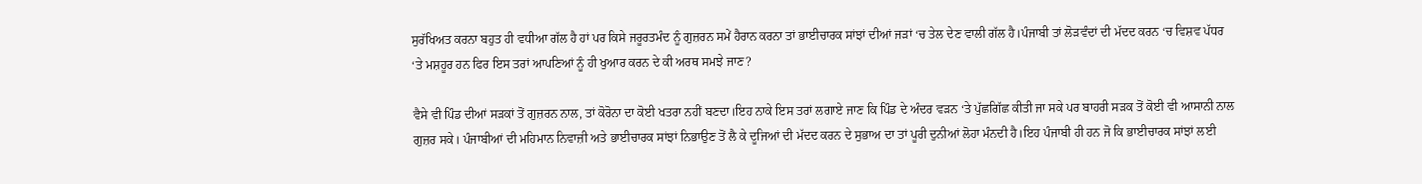ਸੁਰੱਖਿਅਤ ਕਰਨਾ ਬਹੁਤ ਹੀ ਵਧੀਆ ਗੱਲ ਹੈ ਹਾਂ ਪਰ ਕਿਸੇ ਜਰੂਰਤਮੰਦ ਨੂੰ ਗੁਜ਼ਰਨ ਸਮੇਂ ਹੈਰਾਨ ਕਰਨਾ ਤਾਂ ਭਾਈਚਾਰਕ ਸਾਂਝਾਂ ਦੀਆਂ ਜੜਾਂ ‘ਚ ਤੇਲ ਦੇਣ ਵਾਲੀ ਗੱਲ ਹੈ।ਪੰਜਾਬੀ ਤਾਂ ਲੋੜਵੰਦਾਂ ਦੀ ਮੱਦਦ ਕਰਨ ‘ਚ ਵਿਸ਼ਵ ਪੱਧਰ ‘ਤੇ ਮਸ਼ਹੂਰ ਹਨ ਫਿਰ ਇਸ ਤਰਾਂ ਆਪਣਿਆਂ ਨੂੰ ਹੀ ਖੁਆਰ ਕਰਨ ਦੇ ਕੀ ਅਰਥ ਸਮਝੇ ਜਾਣ?

ਵੈਸੇ ਵੀ ਪਿੰਡ ਦੀਆਂ ਸੜਕਾਂ ਤੋਂ ਗੁਜ਼ਰਨ ਨਾਲ, ਤਾਂ ਕੋਰੋਨਾ ਦਾ ਕੋਈ ਖਤਰਾ ਨਹੀਂ ਬਣਦਾ।ਇਹ ਨਾਕੇ ਇਸ ਤਰਾਂ ਲਗਾਏ ਜਾਣ ਕਿ ਪਿੰਡ ਦੇ ਅੰਦਰ ਵੜਨ ‘ਤੇ ਪੁੱਛਗਿੱਛ ਕੀਤੀ ਜਾ ਸਕੇ ਪਰ ਬਾਹਰੀ ਸੜਕ ਤੋਂ ਕੋਈ ਵੀ ਆਸਾਨੀ ਨਾਲ ਗੁਜ਼ਰ ਸਕੇ। ਪੰਜਾਬੀਆਂ ਦੀ ਮਹਿਮਾਨ ਨਿਵਾਜ਼ੀ ਅਤੇ ਭਾਈਚਾਰਕ ਸਾਂਝਾਂ ਨਿਭਾਉਣ ਤੋਂ ਲੈ ਕੇ ਦੂਜਿਆਂ ਦੀ ਮੱਦਦ ਕਰਨ ਦੇ ਸੁਭਾਅ ਦਾ ਤਾਂ ਪੂਰੀ ਦੁਨੀਆਂ ਲੋਹਾ ਮੰਨਦੀ ਹੈ।ਇਹ ਪੰਜਾਬੀ ਹੀ ਹਨ ਜੋ ਕਿ ਭਾਈਚਾਰਕ ਸਾਂਝਾਂ ਲਈ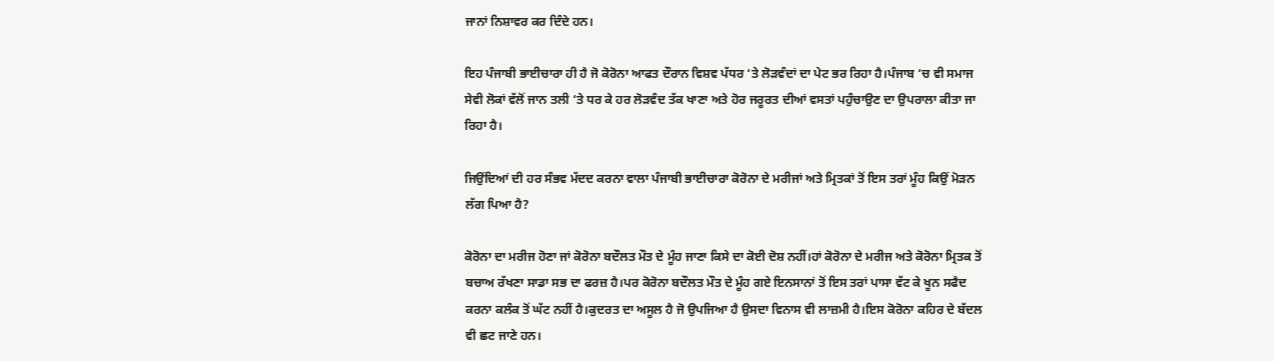ਜਾਨਾਂ ਨਿਸ਼ਾਵਰ ਕਰ ਦਿੰਦੇ ਹਨ।

ਇਹ ਪੰਜਾਬੀ ਭਾਈਚਾਰਾ ਹੀ ਹੈ ਜੋ ਕੋਰੋਨਾ ਆਫਤ ਦੌਰਾਨ ਵਿਸ਼ਵ ਪੱਧਰ ‘ਤੇ ਲੋੜਵੰਦਾਂ ਦਾ ਪੇਟ ਭਰ ਰਿਹਾ ਹੈ।ਪੰਜਾਬ ‘ਚ ਵੀ ਸਮਾਜ ਸੇਵੀ ਲੋਕਾਂ ਵੱਲੋਂ ਜਾਨ ਤਲੀ ‘ਤੇ ਧਰ ਕੇ ਹਰ ਲੋੜਵੰਦ ਤੱਕ ਖਾਣਾ ਅਤੇ ਹੋਰ ਜਰੂਰਤ ਦੀਆਂ ਵਸਤਾਂ ਪਹੁੰਚਾਉਣ ਦਾ ਉਪਰਾਲਾ ਕੀਤਾ ਜਾ ਰਿਹਾ ਹੈ।

ਜਿਉਂਦਿਆਂ ਦੀ ਹਰ ਸੰਭਵ ਮੱਦਦ ਕਰਨਾ ਵਾਲਾ ਪੰਜਾਬੀ ਭਾਈਚਾਰਾ ਕੋਰੋਨਾ ਦੇ ਮਰੀਜਾਂ ਅਤੇ ਮ੍ਰਿਤਕਾਂ ਤੋਂ ਇਸ ਤਰਾਂ ਮੂੰਹ ਕਿਉਂ ਮੋੜਨ ਲੱਗ ਪਿਆ ਹੈ?

ਕੋਰੋਨਾ ਦਾ ਮਰੀਜ ਹੋਣਾ ਜਾਂ ਕੋਰੋਨਾ ਬਦੌਲਤ ਮੌਤ ਦੇ ਮੂੰਹ ਜਾਣਾ ਕਿਸੇ ਦਾ ਕੋਈ ਦੋਸ਼ ਨਹੀਂ।ਹਾਂ ਕੋਰੋਨਾ ਦੇ ਮਰੀਜ ਅਤੇ ਕੋਰੋਨਾ ਮ੍ਰਿਤਕ ਤੋਂ ਬਚਾਅ ਰੱਖਣਾ ਸਾਡਾ ਸਭ ਦਾ ਫਰਜ਼ ਹੈ।ਪਰ ਕੋਰੋਨਾ ਬਦੌਲਤ ਮੌਤ ਦੇ ਮੂੰਹ ਗਏ ਇਨਸਾਨਾਂ ਤੋਂ ਇਸ ਤਰਾਂ ਪਾਸਾ ਵੱਟ ਕੇ ਖੂਨ ਸਫੈਦ ਕਰਨਾ ਕਲੰਕ ਤੋਂ ਘੱਟ ਨਹੀਂ ਹੈ।ਕੁਦਰਤ ਦਾ ਅਸੂਲ ਹੈ ਜੋ ਉਪਜਿਆ ਹੈ ਉਸਦਾ ਵਿਨਾਸ ਵੀ ਲਾਜ਼ਮੀ ਹੈ।ਇਸ ਕੋਰੋਨਾ ਕਹਿਰ ਦੇ ਬੱਦਲ ਵੀ ਛਟ ਜਾਣੇ ਹਨ।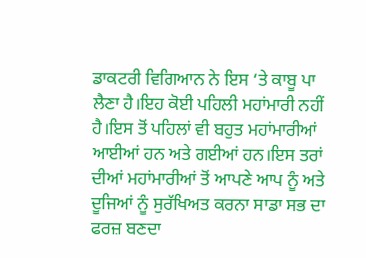ਡਾਕਟਰੀ ਵਿਗਿਆਨ ਨੇ ਇਸ ‘ਤੇ ਕਾਬੂ ਪਾ ਲੈਣਾ ਹੈ।ਇਹ ਕੋਈ ਪਹਿਲੀ ਮਹਾਂਮਾਰੀ ਨਹੀਂ ਹੈ।ਇਸ ਤੋਂ ਪਹਿਲਾਂ ਵੀ ਬਹੁਤ ਮਹਾਂਮਾਰੀਆਂ ਆਈਆਂ ਹਨ ਅਤੇ ਗਈਆਂ ਹਨ।ਇਸ ਤਰਾਂ ਦੀਆਂ ਮਹਾਂਮਾਰੀਆਂ ਤੋਂ ਆਪਣੇ ਆਪ ਨੂੰ ਅਤੇ ਦੂਜਿਆਂ ਨੂੰ ਸੁਰੱਖਿਅਤ ਕਰਨਾ ਸਾਡਾ ਸਭ ਦਾ ਫਰਜ਼ ਬਣਦਾ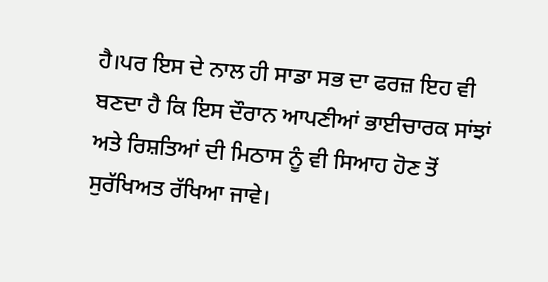ਹੈ।ਪਰ ਇਸ ਦੇ ਨਾਲ ਹੀ ਸਾਡਾ ਸਭ ਦਾ ਫਰਜ਼ ਇਹ ਵੀ ਬਣਦਾ ਹੈ ਕਿ ਇਸ ਦੌਰਾਨ ਆਪਣੀਆਂ ਭਾਈਚਾਰਕ ਸਾਂਝਾਂ ਅਤੇ ਰਿਸ਼ਤਿਆਂ ਦੀ ਮਿਠਾਸ ਨੂੰ ਵੀ ਸਿਆਹ ਹੋਣ ਤੋਂ ਸੁਰੱਖਿਅਤ ਰੱਖਿਆ ਜਾਵੇ।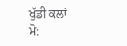ਖੁੱਡੀ ਕਲਾਂ
ਮੋ: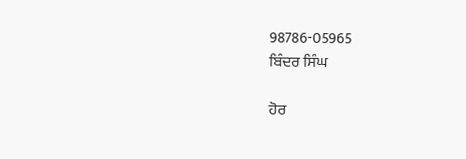98786-05965
ਬਿੰਦਰ ਸਿੰਘ

ਹੋਰ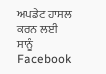ਅਪਡੇਟ ਹਾਸਲ ਕਰਨ ਲਈ ਸਾਨੂੰ Facebook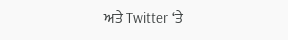ਅਤੇ Twitter ‘ਤੇ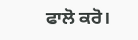ਫਾਲੋ ਕਰੋ।